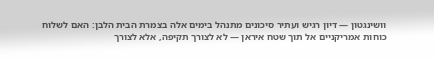וושינגטון — דיון רגיש ועתיר סיכונים מתנהל בימים אלה בצמרת הבית הלבן: האם לשלוח כוחות אמריקניים אל תוך שטח איראן — לא לצורך תקיפה, אלא לצורך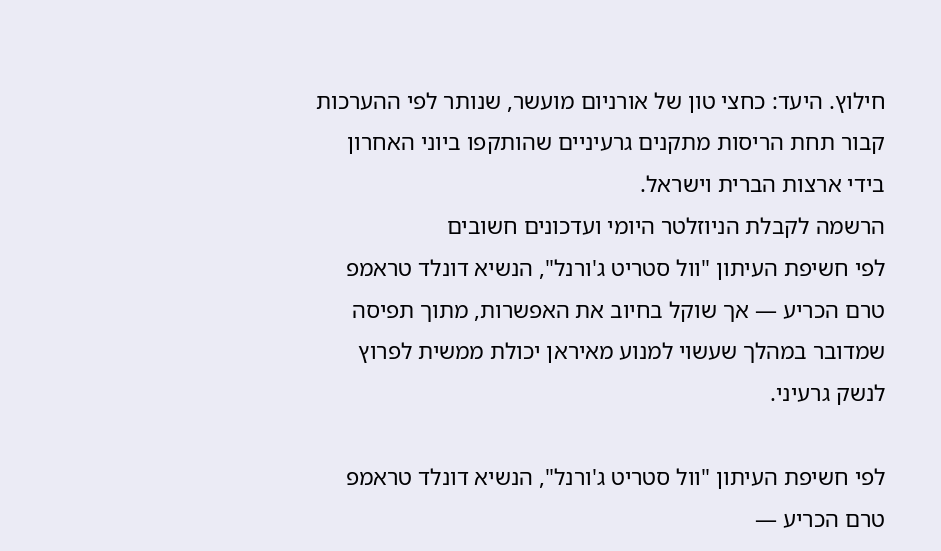חילוץ. היעד: כחצי טון של אורניום מועשר, שנותר לפי ההערכות קבור תחת הריסות מתקנים גרעיניים שהותקפו ביוני האחרון בידי ארצות הברית וישראל.
הרשמה לקבלת הניוזלטר היומי ועדכונים חשובים
לפי חשיפת העיתון "וול סטריט ג'ורנל", הנשיא דונלד טראמפ טרם הכריע — אך שוקל בחיוב את האפשרות, מתוך תפיסה שמדובר במהלך שעשוי למנוע מאיראן יכולת ממשית לפרוץ לנשק גרעיני.

לפי חשיפת העיתון "וול סטריט ג'ורנל", הנשיא דונלד טראמפ טרם הכריע —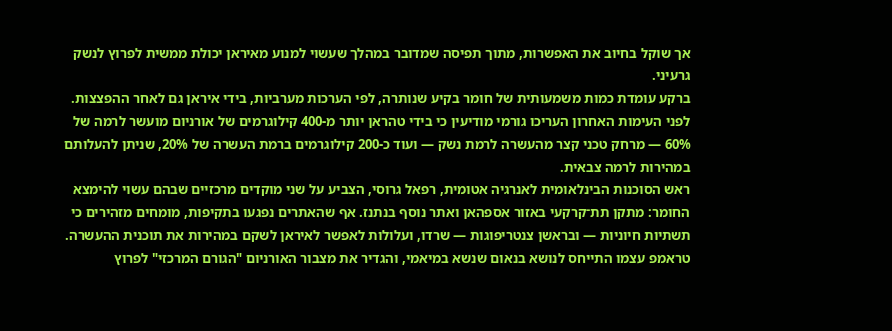אך שוקל בחיוב את האפשרות, מתוך תפיסה שמדובר במהלך שעשוי למנוע מאיראן יכולת ממשית לפרוץ לנשק גרעיני.
ברקע עומדת כמות משמעותית של חומר בקיע שנותרה, לפי הערכות מערביות, בידי איראן גם לאחר ההפצצות. לפני העימות האחרון העריכו גורמי מודיעין כי בידי טהראן יותר מ-400 קילוגרמים של אורניום מועשר לרמה של 60% — מרחק טכני קצר מהעשרה לרמת נשק — ועוד כ-200 קילוגרמים ברמת העשרה של 20%, שניתן להעלותם במהירות לרמה צבאית.
ראש הסוכנות הבינלאומית לאנרגיה אטומית, רפאל גרוסי, הצביע על שני מוקדים מרכזיים שבהם עשוי להימצא החומר: מתקן תת־קרקעי באזור אספהאן ואתר נוסף בנתנז. אף שהאתרים נפגעו בתקיפות, מומחים מזהירים כי תשתיות חיוניות — ובראשן צנטריפוגות — שרדו, ועלולות לאפשר לאיראן לשקם במהירות את תוכנית ההעשרה.
טראמפ עצמו התייחס לנושא בנאום שנשא במיאמי, והגדיר את מצבור האורניום "הגורם המרכזי" לפרוץ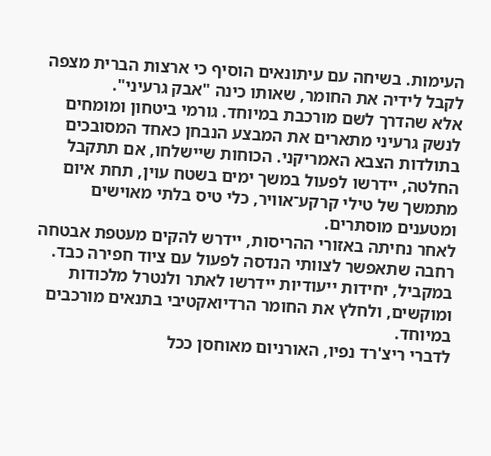העימות. בשיחה עם עיתונאים הוסיף כי ארצות הברית מצפה לקבל לידיה את החומר, שאותו כינה "אבק גרעיני".
אלא שהדרך לשם מורכבת במיוחד. גורמי ביטחון ומומחים לנשק גרעיני מתארים את המבצע הנבחן כאחד המסובכים בתולדות הצבא האמריקני. הכוחות שיישלחו, אם תתקבל החלטה, יידרשו לפעול במשך ימים בשטח עוין, תחת איום מתמשך של טילי קרקע־אוויר, כלי טיס בלתי מאוישים ומטענים מוסתרים.
לאחר נחיתה באזורי ההריסות, יידרש להקים מעטפת אבטחה רחבה שתאפשר לצוותי הנדסה לפעול עם ציוד חפירה כבד. במקביל, יחידות ייעודיות יידרשו לאתר ולנטרל מלכודות ומוקשים, ולחלץ את החומר הרדיואקטיבי בתנאים מורכבים במיוחד.
לדברי ריצ'רד נפיו, האורניום מאוחסן ככל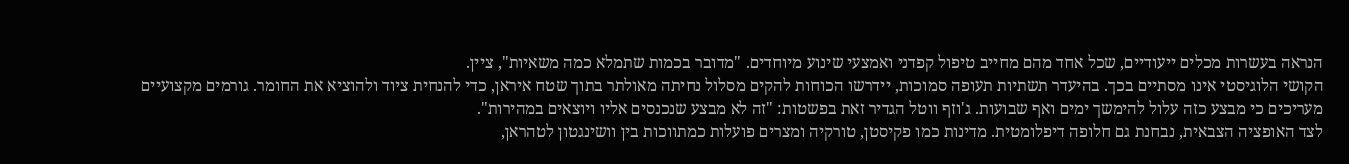הנראה בעשרות מכלים ייעודיים, שכל אחד מהם מחייב טיפול קפדני ואמצעי שינוע מיוחדים. "מדובר בכמות שתמלא כמה משאיות", ציין.
הקושי הלוגיסטי אינו מסתיים בכך. בהיעדר תשתיות תעופה סמוכות, יידרשו הכוחות להקים מסלול נחיתה מאולתר בתוך שטח איראן, כדי להנחית ציוד ולהוציא את החומר. גורמים מקצועיים מעריכים כי מבצע כזה עלול להימשך ימים ואף שבועות. ג'וזף ווטל הגדיר זאת בפשטות: "זה לא מבצע שנכנסים אליו ויוצאים במהירות".
לצד האופציה הצבאית, נבחנת גם חלופה דיפלומטית. מדינות כמו פקיסטן, טורקיה ומצרים פועלות כמתווכות בין וושינגטון לטהראן,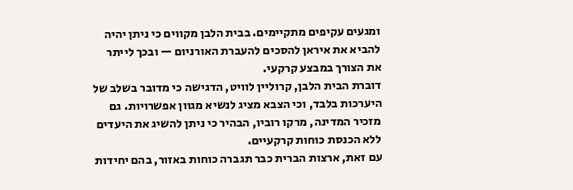ומגעים עקיפים מתקיימים. בבית הלבן מקווים כי ניתן יהיה להביא את איראן להסכים להעברת האורניום — ובכך לייתר את הצורך במבצע קרקעי.
דוברת הבית הלבן, קרוליין לוויט, הדגישה כי מדובר בשלב של היערכות בלבד, וכי הצבא מציג לנשיא מגוון אפשרויות. גם מזכיר המדינה, מרקו רוביו, הבהיר כי ניתן להשיג את היעדים ללא הכנסת כוחות קרקעיים.
עם זאת, ארצות הברית כבר תגברה כוחות באזור, בהם יחידות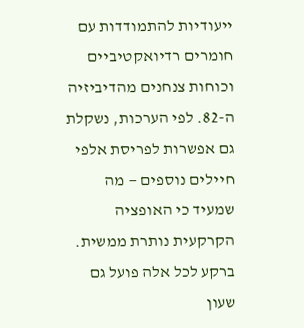ייעודיות להתמודדות עם חומרים רדיואקטיביים וכוחות צנחנים מהדיביזיה ה-82. לפי הערכות, נשקלת גם אפשרות לפריסת אלפי חיילים נוספים — מה שמעיד כי האופציה הקרקעית נותרת ממשית.
ברקע לכל אלה פועל גם שעון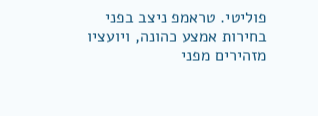פוליטי. טראמפ ניצב בפני בחירות אמצע כהונה, ויועציו מזהירים מפני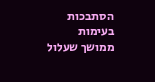הסתבכות בעימות ממושך שעלול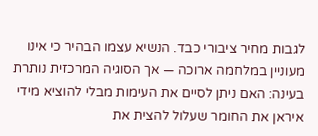לגבות מחיר ציבורי כבד. הנשיא עצמו הבהיר כי אינו מעוניין במלחמה ארוכה — אך הסוגיה המרכזית נותרת בעינה: האם ניתן לסיים את העימות מבלי להוציא מידי איראן את החומר שעלול להצית את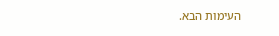העימות הבא.